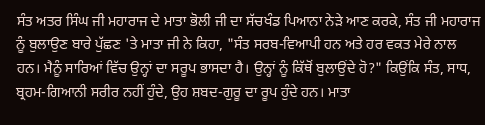ਸੰਤ ਅਤਰ ਸਿੰਘ ਜੀ ਮਹਾਰਾਜ ਦੇ ਮਾਤਾ ਭੋਲੀ ਜੀ ਦਾ ਸੱਚਖੰਡ ਪਿਆਨਾ ਨੇੜੇ ਆਣ ਕਰਕੇ, ਸੰਤ ਜੀ ਮਹਾਰਾਜ ਨੂੰ ਬੁਲਾਉਣ ਬਾਰੇ ਪੁੱਛਣ 'ਤੇ ਮਾਤਾ ਜੀ ਨੇ ਕਿਹਾ, "ਸੰਤ ਸਰਬ-ਵਿਆਪੀ ਹਨ ਅਤੇ ਹਰ ਵਕਤ ਮੇਰੇ ਨਾਲ ਹਨ। ਮੈਨੂੰ ਸਾਰਿਆਂ ਵਿੱਚ ਉਨ੍ਹਾਂ ਦਾ ਸਰੂਪ ਭਾਸਦਾ ਹੈ। ਉਨ੍ਹਾਂ ਨੂੰ ਕਿੱਥੋਂ ਬੁਲਾਉਂਦੇ ਹੋ?" ਕਿਉਂਕਿ ਸੰਤ, ਸਾਧ, ਬ੍ਰਹਮ-ਗਿਆਨੀ ਸਰੀਰ ਨਹੀਂ ਹੁੰਦੇ, ਉਹ ਸ਼ਬਦ-ਗੁਰੂ ਦਾ ਰੂਪ ਹੁੰਦੇ ਹਨ। ਮਾਤਾ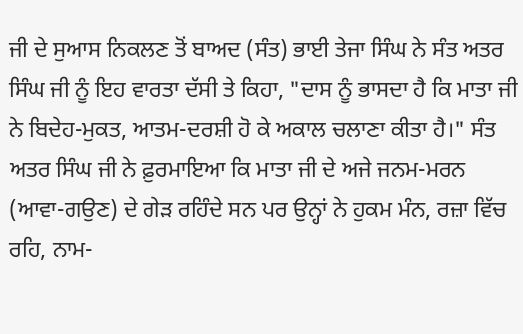ਜੀ ਦੇ ਸੁਆਸ ਨਿਕਲਣ ਤੋਂ ਬਾਅਦ (ਸੰਤ) ਭਾਈ ਤੇਜਾ ਸਿੰਘ ਨੇ ਸੰਤ ਅਤਰ ਸਿੰਘ ਜੀ ਨੂੰ ਇਹ ਵਾਰਤਾ ਦੱਸੀ ਤੇ ਕਿਹਾ, "ਦਾਸ ਨੂੰ ਭਾਸਦਾ ਹੈ ਕਿ ਮਾਤਾ ਜੀ ਨੇ ਬਿਦੇਹ-ਮੁਕਤ, ਆਤਮ-ਦਰਸ਼ੀ ਹੋ ਕੇ ਅਕਾਲ ਚਲਾਣਾ ਕੀਤਾ ਹੈ।" ਸੰਤ ਅਤਰ ਸਿੰਘ ਜੀ ਨੇ ਫ਼ੁਰਮਾਇਆ ਕਿ ਮਾਤਾ ਜੀ ਦੇ ਅਜੇ ਜਨਮ-ਮਰਨ (ਆਵਾ-ਗਉਣ) ਦੇ ਗੇੜ ਰਹਿੰਦੇ ਸਨ ਪਰ ਉਨ੍ਹਾਂ ਨੇ ਹੁਕਮ ਮੰਨ, ਰਜ਼ਾ ਵਿੱਚ ਰਹਿ, ਨਾਮ-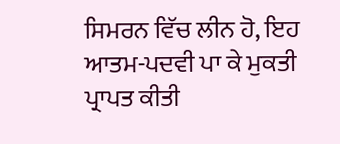ਸਿਮਰਨ ਵਿੱਚ ਲੀਨ ਹੋ, ਇਹ ਆਤਮ-ਪਦਵੀ ਪਾ ਕੇ ਮੁਕਤੀ ਪ੍ਰਾਪਤ ਕੀਤੀ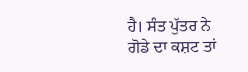ਹੈ। ਸੰਤ ਪੁੱਤਰ ਨੇ ਗੋਡੇ ਦਾ ਕਸ਼ਟ ਤਾਂ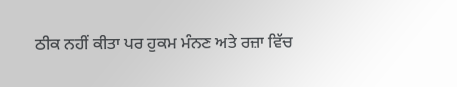ਠੀਕ ਨਹੀਂ ਕੀਤਾ ਪਰ ਹੁਕਮ ਮੰਨਣ ਅਤੇ ਰਜ਼ਾ ਵਿੱਚ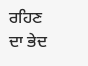ਰਹਿਣ ਦਾ ਭੇਦ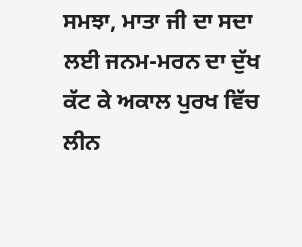ਸਮਝਾ, ਮਾਤਾ ਜੀ ਦਾ ਸਦਾ ਲਈ ਜਨਮ-ਮਰਨ ਦਾ ਦੁੱਖ ਕੱਟ ਕੇ ਅਕਾਲ ਪੁਰਖ ਵਿੱਚ ਲੀਨ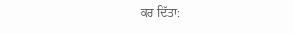ਕਰ ਦਿੱਤਾ: